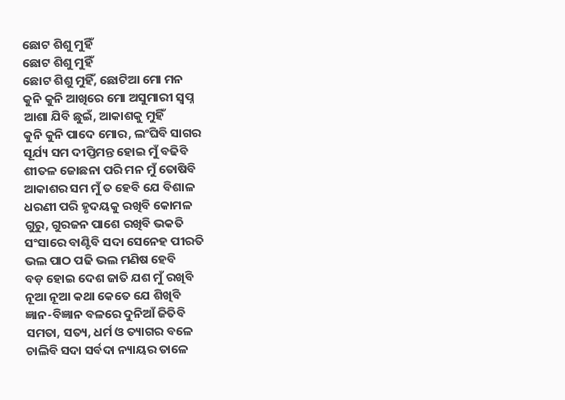ଛୋଟ ଶିଶୁ ମୁହିଁ
ଛୋଟ ଶିଶୁ ମୁହିଁ
ଛୋଟ ଶିଶୁ ମୁହିଁ, ଛୋଟିଆ ମୋ ମନ
କୁନି କୁନି ଆଖିରେ ମୋ ଅସୁମାରୀ ସ୍ଵପ୍ନ
ଆଶା ଯିବି ଛୁଇଁ, ଆକାଶକୁ ମୁହିଁ
କୁନି କୁନି ପାଦେ ମୋର, ଲଂଘିବି ସାଗର
ସୂର୍ଯ୍ୟ ସମ ଦୀପ୍ତିମନ୍ତ ହୋଇ ମୁଁ ବଢିବି
ଶୀତଳ ଜୋଛନା ପରି ମନ ମୁଁ ତୋଷିବି
ଆକାଶର ସମ ମୁଁ ତ ହେବି ଯେ ବିଶାଳ
ଧରଣୀ ପରି ହୃଦୟକୁ ରଖିବି କୋମଳ
ଗୁରୁ, ଗୁରଜନ ପାଶେ ରଖିବି ଭକତି
ସଂସାରେ ବାଣ୍ଟିବି ସଦା ସେନେହ ପୀରତି
ଭଲ ପାଠ ପଢି ଭଲ ମଣିଷ ହେବି
ବଡ଼ ହୋଇ ଦେଶ ଜାତି ଯଶ ମୁଁ ରଖିବି
ନୂଆ ନୂଆ କଥା କେତେ ଯେ ଶିଖିବି
ଜ୍ଞାନ-ବିଜ୍ଞାନ ବଳରେ ଦୁନିଆଁ ଜିତିବି
ସମତା, ସତ୍ୟ, ଧର୍ମ ଓ ତ୍ୟାଗର ବଳେ
ଚାଲିବି ସଦା ସର୍ବଦା ନ୍ୟାୟର ତାଳେ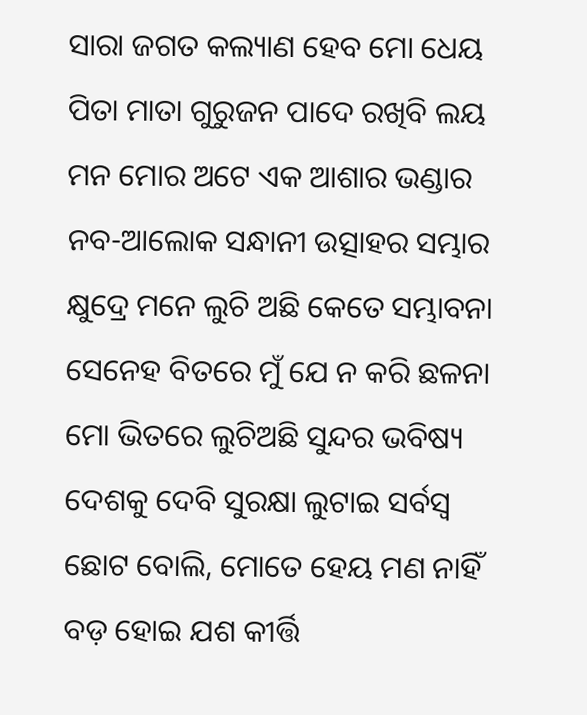ସାରା ଜଗତ କଲ୍ୟାଣ ହେବ ମୋ ଧେୟ
ପିତା ମାତା ଗୁରୁଜନ ପାଦେ ରଖିବି ଲୟ
ମନ ମୋର ଅଟେ ଏକ ଆଶାର ଭଣ୍ଡାର
ନବ-ଆଲୋକ ସନ୍ଧାନୀ ଉତ୍ସାହର ସମ୍ଭାର
କ୍ଷୁଦ୍ରେ ମନେ ଲୁଚି ଅଛି କେତେ ସମ୍ଭାବନା
ସେନେହ ବିତରେ ମୁଁ ଯେ ନ କରି ଛଳନା
ମୋ ଭିତରେ ଲୁଚିଅଛି ସୁନ୍ଦର ଭବିଷ୍ୟ
ଦେଶକୁ ଦେବି ସୁରକ୍ଷା ଲୁଟାଇ ସର୍ବସ୍ଵ
ଛୋଟ ବୋଲି, ମୋତେ ହେୟ ମଣ ନାହିଁ
ବଡ଼ ହୋଇ ଯଶ କୀର୍ତ୍ତି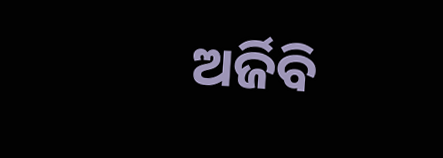ଅର୍ଜିବି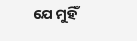ଯେ ମୁହିଁ